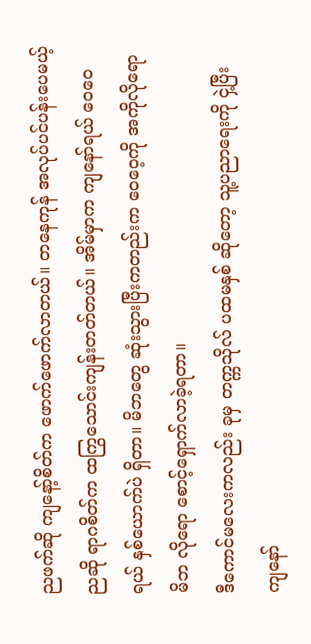ညဖက်ဆို ကျနော့်စိတ်က ဖောက်ဖောက်လာတယ်။ တနေကုန် အလုပ်ပင်ပန်းပေမယ့် ညဆို ရာဂစိတ်က ထကြွသောင်းကျန်းတတ်တယ်။ အိမ်မှာက ကျနော်ရယ် ဝေဝေရယ် နှစ်ယောက်ပဲ ရှိတာ။ မိဘတွေ ဆုံးသွားပြီးကတည်းက ဝေဝေ့ကို အကိုလိုရော မိဘ လိုရော စောင့်ရှောက်လာခဲ့ရတာ။
ဒီကောင်မလေးကလည်း ခုမှ တက္ကသိုလ် ပထမနှစ် ဆိုတော့ သူ့ပညာရေးကို ငှဲ့ပြီး ကျနော်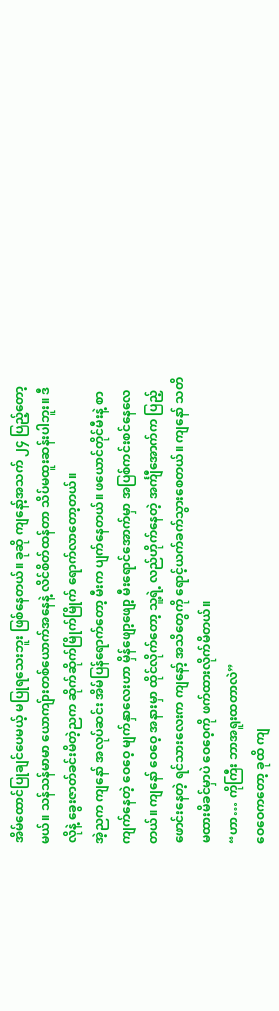အိမ်ထောင်ပြုချင်ပေမယ့် မပြုရသေးဘူး ဖြစ်နေတယ်။ ခုဆို ကျနော့်အသက် ၂၄ ပြည့်တော့မယ်။ သန်သန်မာမာ ယောကျ်ားတစ်ယောက်အနေနဲ့ လိင်စိတ်ထန်တာ သိပ်မထူးဆန်းပါဘူး။ ဒီလိုနဲ့ ခွေးဇာတ်ခင်းမိတဲ့ညက ဆိုက်ဆိုက်မြိုက်မြိုက် ရောက်လာတော့တယ်။
အဲ့ညက ကျနော် အလုပ်ဆင်း အိမ်ပြန်ရောက်တော့ မီးက ပျက်နေတယ်။ ဖယောင်တိုင်မီးနဲ့ စာကျက်နေတဲ့ ဝေဝေ့ မျက်နှာလေးဟာ မှိန်ဖျော့ဖျော့ မီးရောင်အောက်မှာ အပြစ်ကင်းစင်နေလေတယ်။ ကျနော် ဝေဝေ့ အနားမှာ ထိုင်လိုက်တော့ သူ့ရဲ့ လည်ဟိုက်နေတဲ့ အင်္ကျီအောက်က ပြည့်ဖောင်းနေတဲ့ ရင်သားလေးက ကျနော့် အသိတွေကို ရောင့်ယက်ခက်သွားစေတယ်။ ကျနော် သတိမထားမိခင်မှာပဲ ဝေဝေ့ကို ဖက်ထားလိုက်မိတယ်။
“ဟာ… ကိုကြီး ဘာအရူးထတာလဲ”
ဝေဝေကတော့ ခုထိ ကျ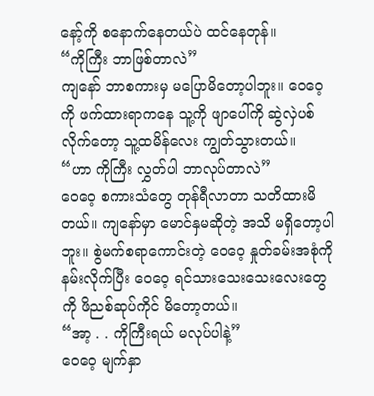နော့်ကို စနောက်နေတယ်ပဲ ထင်နေတုန်။
“ကိုကြီး ဘာဖြစ်တာလဲ”
ကျနော် ဘာစကားမှ မပြောမိတော့ပါဘူး။ ဝေဝေ့ကို ဖက်ထားရာကနေ သူ့ကို ဖျာပေါ်ကို ဆွဲလှဲပစ်လိုက်တော့ သူ့ထမိန်လေး ကျွတ်သွားတယ်။
“ဟာ ကိုကြီး လွှတ်ပါ ဘာလုပ်တာလဲ”
ဝေဝေ့ စကားသံတွေ တုန်ရီလာတာ သတိထားမိတယ်။ ကျနော်မှာ မောင်နှမဆိုတဲ့ အသိ မရှိတော့ပါဘူး။ စွဲမက်စရာကောင်းတဲ့ ဝေဝေ့ နှုတ်ခမ်းအစုံကို နမ်းလိုက်ပြီး ဝေဝေ့ ရင်သားသေးသေးလေးတွေကို ဖိညစ်ဆုပ်ကိုင် မိတော့တယ်။
“အာ့ . . ကိုကြီးရယ် မလုပ်ပါနဲ့”
ဝေဝေ့ မျက်နှာ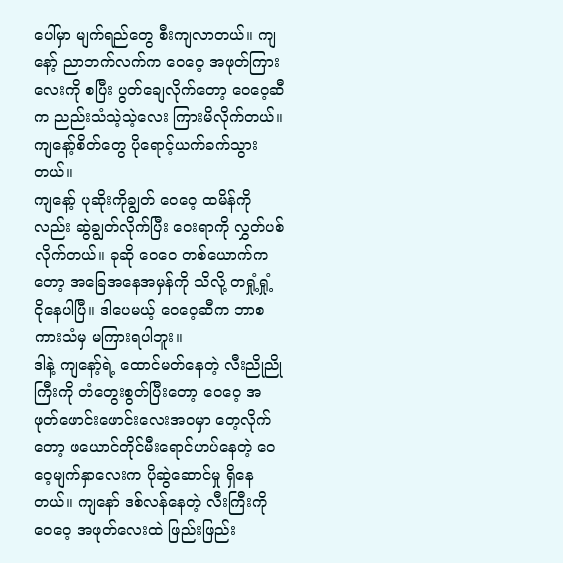ပေါ်မှာ မျက်ရည်တွေ စီးကျလာတယ်။ ကျနော့် ညာဘက်လက်က ဝေဝေ့ အဖုတ်ကြားလေးကို စပြီး ပွတ်ချေလိုက်တော့ ဝေဝေ့ဆီက ညည်းသံသဲ့သဲ့လေး ကြားမိလိုက်တယ်။ ကျနော့်စိတ်တွေ ပိုရောင့်ယက်ခက်သွားတယ်။
ကျနော့် ပုဆိုးကိုချွတ် ဝေဝေ့ ထမိန်ကိုလည်း ဆွဲချွတ်လိုက်ပြီး ဝေးရာကို လွှတ်ပစ်လိုက်တယ်။ ခုဆို ဝေဝေ တစ်ယောက်ကတော့ အခြေအနေအမှန်ကို သိလို့ တရှုံ့ရှုံ့ ငိုနေပါပြီ။ ဒါပေမယ့် ဝေဝေ့ဆီက ဘာစကားသံမှ မကြားရပါဘူး။
ဒါနဲ့ ကျနော့်ရဲ့ ထောင်မတ်နေတဲ့ လီးညိုညိုကြီးကို တံတွေးစွတ်ပြီးတော့ ဝေဝေ့ အဖုတ်ဖောင်းဖောင်းလေးအဝမှာ တေ့လိုက်တော့ ဖယောင်တိုင်မီးရောင်ဟပ်နေတဲ့ ဝေဝေ့မျက်နှာလေးက ပိုဆွဲဆောင်မှု ရှိနေတယ်။ ကျနော် ဒစ်လန်နေတဲ့ လီးကြီးကို ဝေဝေ့ အဖုတ်လေးထဲ ဖြည်းဖြည်း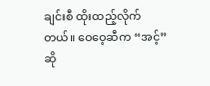ချင်းစီ ထိုးထည့်လိုက်တယ်။ ဝေဝေ့ဆီက “အင့်” ဆို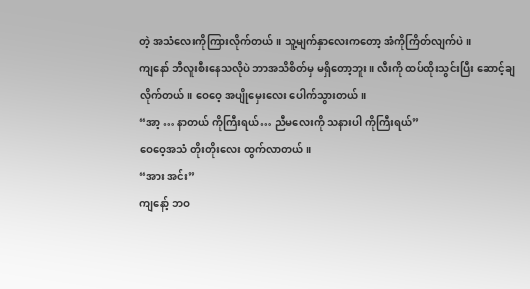တဲ့ အသံလေးကိုကြားလိုက်တယ်။ သူ့မျက်နှာလေးကတော့ အံကိုကြိတ်လျက်ပဲ။
ကျနော် ဘီလူးစီးနေသလိုပဲ ဘာအသိစိတ်မှ မရှိတော့ဘူး။ လီးကို ထပ်ထိုးသွင်းပြီး ဆောင့်ချလိုက်တယ်။ ဝေဝေ့ အပျိုမှေးလေး ပေါက်သွားတယ်။
“အာ့ … နာတယ် ကိုကြီးရယ်… ညီမလေးကို သနားပါ ကိုကြီးရယ်”
ဝေဝေ့အသံ တိုးတိုးလေး ထွက်လာတယ်။
“အား အင်း”
ကျနော့် ဘဝ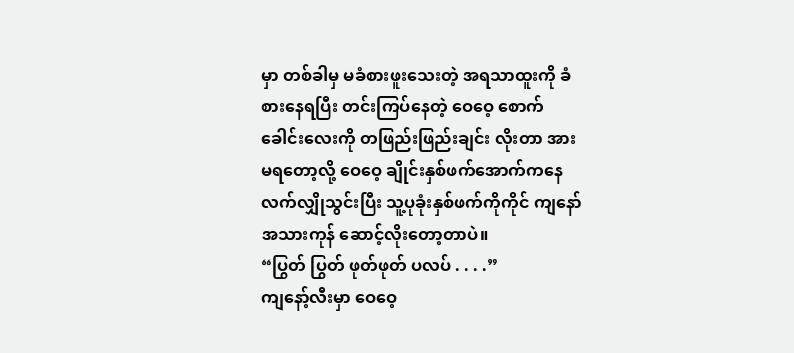မှာ တစ်ခါမှ မခံစားဖူးသေးတဲ့ အရသာထူးကို ခံစားနေရပြီး တင်းကြပ်နေတဲ့ ဝေဝေ့ စောက်ခေါင်းလေးကို တဖြည်းဖြည်းချင်း လိုးတာ အားမရတော့လို့ ဝေဝေ့ ချိုင်းနှစ်ဖက်အောက်ကနေ လက်လျှိုသွင်းပြီး သူ့ပုခုံးနှစ်ဖက်ကိုကိုင် ကျနော် အသားကုန် ဆောင့်လိုးတော့တာပဲ။
“ပြွတ် ပြွတ် ဖုတ်ဖုတ် ပလပ် . . . .”
ကျနော့်လီးမှာ ဝေဝေ့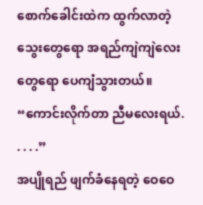စောက်ခေါင်းထဲက ထွက်လာတဲ့ သွေးတွေရော အရည်ကျဲကျဲလေးတွေရော ပေကျံသွားတယ်။
“ကောင်းလိုက်တာ ညီမလေးရယ်. . . . .”
အပျိုရည် ဖျက်ခံနေရတဲ့ ဝေဝေ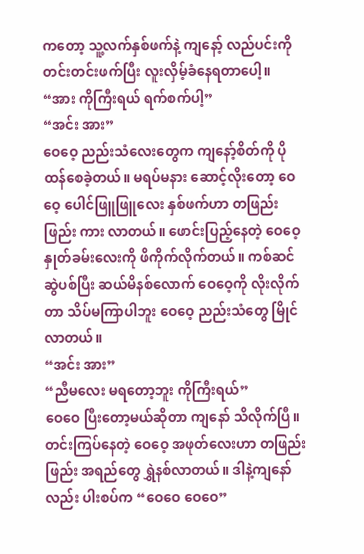ကတော့ သူ့လက်နှစ်ဖက်နဲ့ ကျနော့် လည်ပင်းကို တင်းတင်းဖက်ပြီး လူးလှိမ့်ခံနေရတာပေါ့။
“အား ကိုကြီးရယ် ရက်စက်ပါ့”
“အင်း အား”
ဝေဝေ့ ညည်းသံလေးတွေက ကျနော့်စိတ်ကို ပိုထန်စေခဲ့တယ်။ မရပ်မနား ဆောင့်လိုးတော့ ဝေဝေ့ ပေါင်ဖြူဖြူလေး နှစ်ဖက်ဟာ တဖြည်းဖြည်း ကား လာတယ်။ ဖောင်းပြည့်နေတဲ့ ဝေဝေ့ နှုတ်ခမ်းလေးကို ဖိကိုက်လိုက်တယ်။ ကစ်ဆင်ဆွဲပစ်ပြီး ဆယ်မိနစ်လောက် ဝေဝေ့ကို လိုးလိုက်တာ သိပ်မကြာပါဘူး ဝေဝေ့ ညည်းသံတွေ မြိုင်လာတယ်။
“အင်း အား”
“ညီမလေး မရတော့ဘူး ကိုကြီးရယ်”
ဝေဝေ ပြီးတော့မယ်ဆိုတာ ကျနော် သိလိုက်ပြီ။ တင်းကြပ်နေတဲ့ ဝေဝေ့ အဖုတ်လေးဟာ တဖြည်းဖြည်း အရည်တွေ ရွှဲနစ်လာတယ်။ ဒါနဲ့ကျနော်လည်း ပါးစပ်က “ဝေဝေ ဝေဝေ”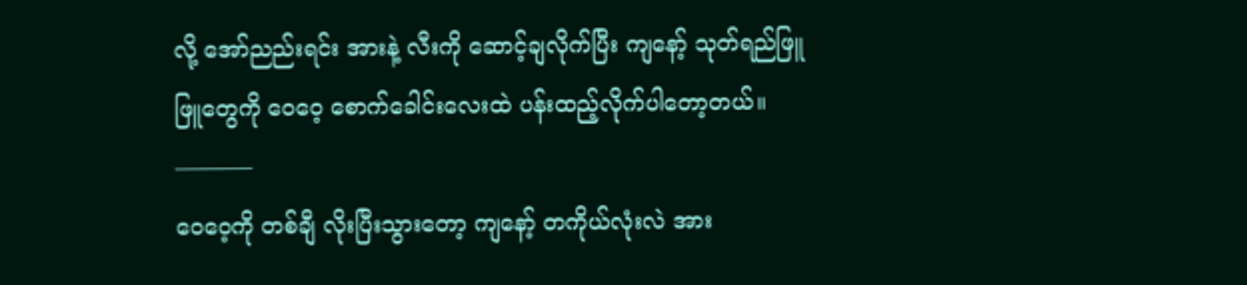လို့ အော်ညည်းရင်း အားနဲ့ လီးကို ဆောင့်ချလိုက်ပြီး ကျနော့် သုတ်ရည်ဖြူဖြူတွေကို ဝေဝေ့ စောက်ခေါင်းလေးထဲ ပန်းထည့်လိုက်ပါတော့တယ်။
———–
ဝေဝေ့ကို တစ်ချီ လိုးပြီးသွားတော့ ကျနော့် တကိုယ်လုံးလဲ အား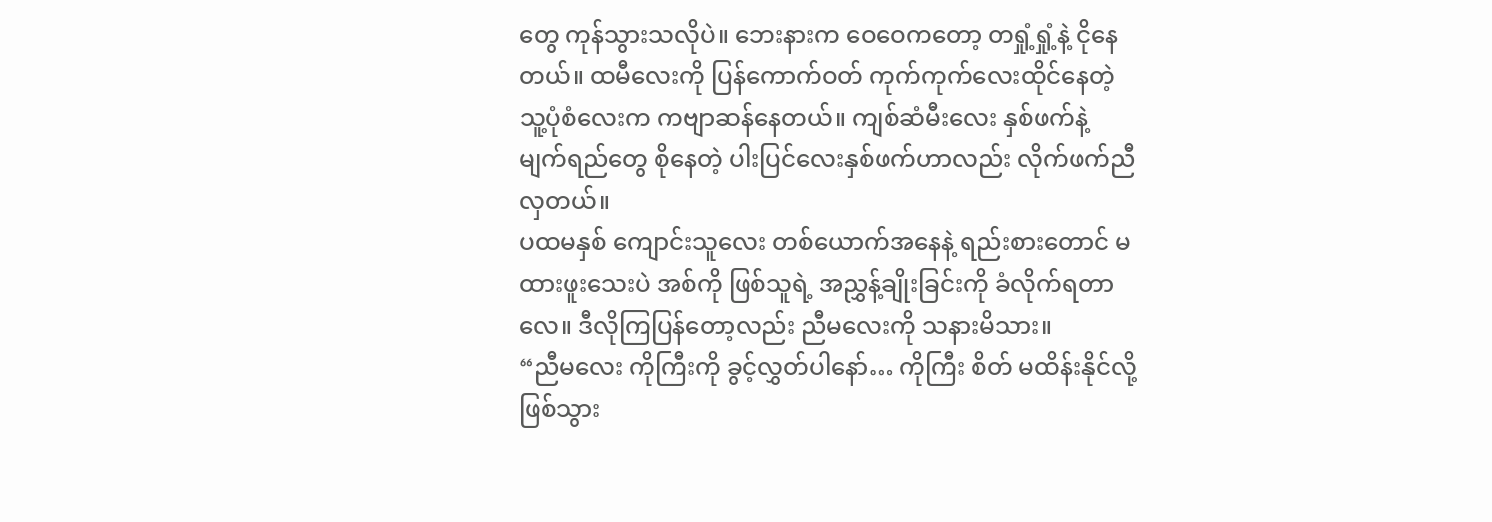တွေ ကုန်သွားသလိုပဲ။ ဘေးနားက ဝေဝေကတော့ တရှုံ့ရှုံ့နဲ့ ငိုနေတယ်။ ထမီလေးကို ပြန်ကောက်ဝတ် ကုက်ကုက်လေးထိုင်နေတဲ့ သူ့ပုံစံလေးက ကဗျာဆန်နေတယ်။ ကျစ်ဆံမီးလေး နှစ်ဖက်နဲ့ မျက်ရည်တွေ စိုနေတဲ့ ပါးပြင်လေးနှစ်ဖက်ဟာလည်း လိုက်ဖက်ညီလှတယ်။
ပထမနှစ် ကျောင်းသူလေး တစ်ယောက်အနေနဲ့ ရည်းစားတောင် မထားဖူးသေးပဲ အစ်ကို ဖြစ်သူရဲ့ အညွှန့်ချိုးခြင်းကို ခံလိုက်ရတာလေ။ ဒီလိုကြပြန်တော့လည်း ညီမလေးကို သနားမိသား။
“ညီမလေး ကိုကြီးကို ခွင့်လွှတ်ပါနော်… ကိုကြီး စိတ် မထိန်းနိုင်လို့ ဖြစ်သွား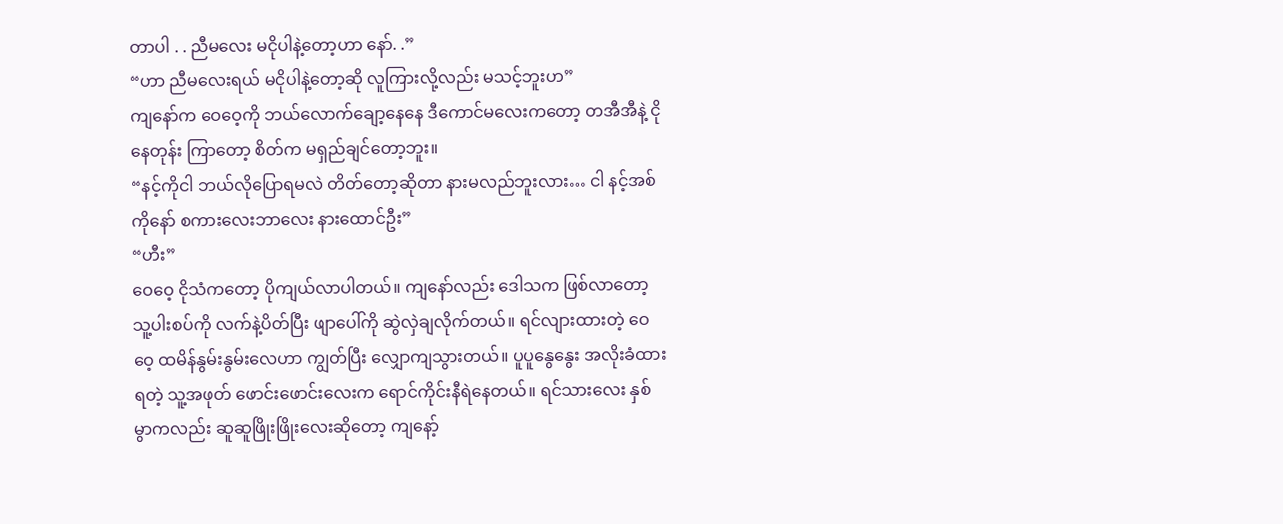တာပါ . . ညီမလေး မငိုပါနဲ့တော့ဟာ နော်. .”
“ဟာ ညီမလေးရယ် မငိုပါနဲ့တော့ဆို လူကြားလို့လည်း မသင့်ဘူးဟ”
ကျနော်က ဝေဝေ့ကို ဘယ်လောက်ချော့နေနေ ဒီကောင်မလေးကတော့ တအီအီနဲ့ ငိုနေတုန်း ကြာတော့ စိတ်က မရှည်ချင်တော့ဘူး။
“နင့်ကိုငါ ဘယ်လိုပြောရမလဲ တိတ်တော့ဆိုတာ နားမလည်ဘူးလား… ငါ နင့်အစ်ကိုနော် စကားလေးဘာလေး နားထောင်ဦး”
“ဟီး”
ဝေဝေ့ ငိုသံကတော့ ပိုကျယ်လာပါတယ်။ ကျနော်လည်း ဒေါသက ဖြစ်လာတော့ သူ့ပါးစပ်ကို လက်နဲ့ပိတ်ပြီး ဖျာပေါ်ကို ဆွဲလှဲချလိုက်တယ်။ ရင်လျားထားတဲ့ ဝေဝေ့ ထမိန်နွမ်းနွမ်းလေဟာ ကျွတ်ပြီး လျှောကျသွားတယ်။ ပူပူနွေနွေး အလိုးခံထားရတဲ့ သူ့အဖုတ် ဖောင်းဖောင်းလေးက ရောင်ကိုင်းနီရဲနေတယ်။ ရင်သားလေး နှစ်မွာကလည်း ဆူဆူဖြိုးဖြိုးလေးဆိုတော့ ကျနော့်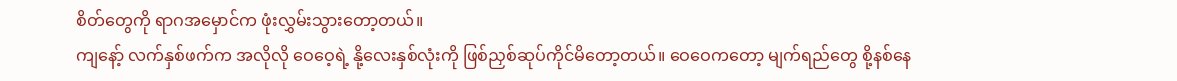စိတ်တွေကို ရာဂအမှောင်က ဖုံးလွှမ်းသွားတော့တယ်။
ကျနော့် လက်နှစ်ဖက်က အလိုလို ဝေဝေ့ရဲ့ နို့လေးနှစ်လုံးကို ဖြစ်ညှစ်ဆုပ်ကိုင်မိတော့တယ်။ ဝေဝေကတော့ မျက်ရည်တွေ စို့နစ်နေ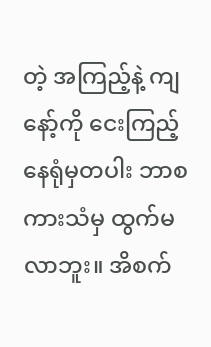တဲ့ အကြည့်နဲ့ ကျနော့်ကို ငေးကြည့်နေရုံမှတပါး ဘာစကားသံမှ ထွက်မလာဘူး။ အိစက်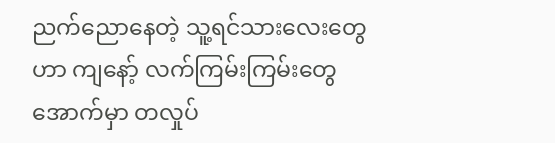ညက်ညောနေတဲ့ သူ့ရင်သားလေးတွေဟာ ကျနော့် လက်ကြမ်းကြမ်းတွေအောက်မှာ တလှုပ်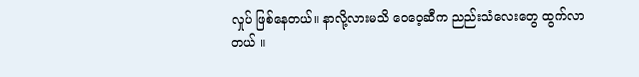လှုပ် ဖြစ်နေတယ်။ နာလို့လားမသိ ဝေဝေ့ဆီက ညည်းသံလေးတွေ ထွက်လာတယ် ။